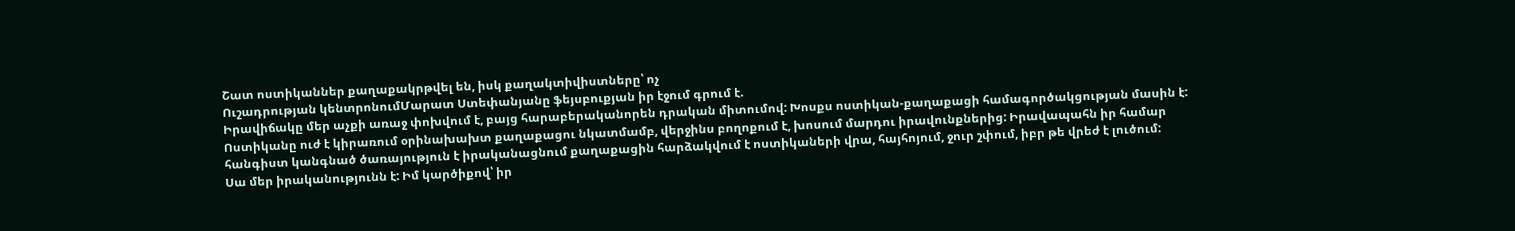Շատ ոստիկաններ քաղաքակրթվել են, իսկ քաղակտիվիստները՝ ոչ
Ուշադրության կենտրոնումՄարատ Ստեփանյանը ֆեյսբուքյան իր էջում գրում է.
Իրավիճակը մեր աչքի առաջ փոխվում է, բայց հարաբերականորեն դրական միտումով: Խոսքս ոստիկան-քաղաքացի համագործակցության մասին է: Ոստիկանը ուժ է կիրառում օրինախախտ քաղաքացու նկատմամբ, վերջինս բողոքում է, խոսում մարդու իրավունքներից: Իրավապահն իր համար հանգիստ կանգնած ծառայություն է իրականացնում քաղաքացին հարձակվում է ոստիկաների վրա, հայհոյում, ջուր շփում, իբր թե վրեժ է լուծում:
Սա մեր իրականությունն է: Իմ կարծիքով՝ իր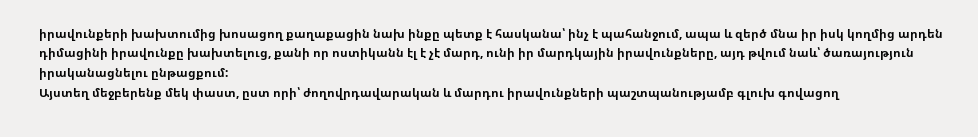իրավունքերի խախտումից խոսացող քաղաքացին նախ ինքը պետք է հասկանա՝ ինչ է պահանջում, ապա և զերծ մնա իր իսկ կողմից արդեն դիմացինի իրավունքը խախտելուց, քանի որ ոստիկանն էլ է չէ մարդ, ունի իր մարդկային իրավունքները, այդ թվում նաև՝ ծառայություն իրականացնելու ընթացքում:
Այստեղ մեջբերենք մեկ փաստ, ըստ որի՝ ժողովրդավարական և մարդու իրավունքների պաշտպանությամբ գլուխ գովացող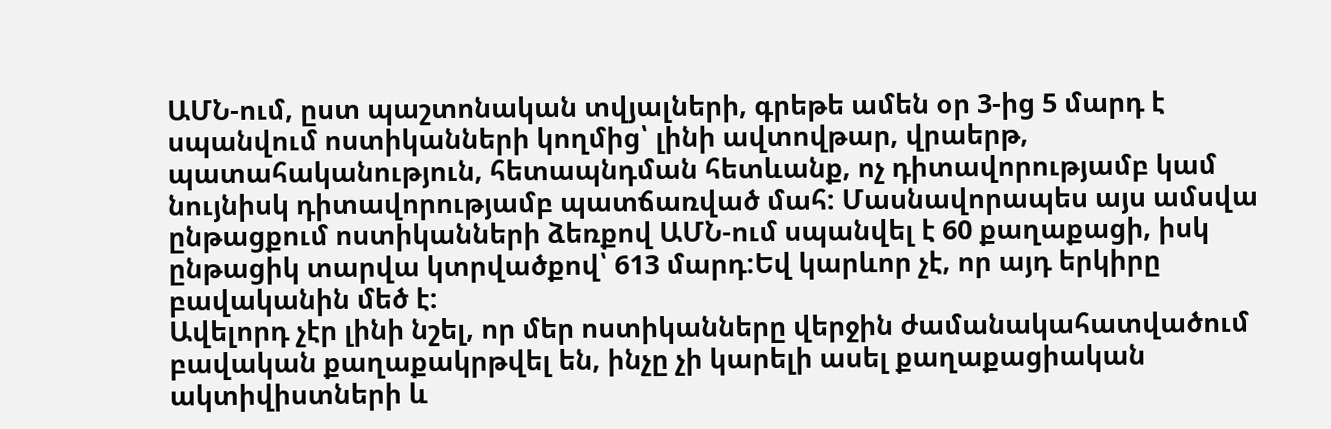ԱՄՆ-ում, ըստ պաշտոնական տվյալների, գրեթե ամեն օր 3-ից 5 մարդ է սպանվում ոստիկանների կողմից՝ լինի ավտովթար, վրաերթ, պատահականություն, հետապնդման հետևանք, ոչ դիտավորությամբ կամ նույնիսկ դիտավորությամբ պատճառված մահ: Մասնավորապես այս ամսվա ընթացքում ոստիկանների ձեռքով ԱՄՆ-ում սպանվել է 60 քաղաքացի, իսկ ընթացիկ տարվա կտրվածքով՝ 613 մարդ:Եվ կարևոր չէ, որ այդ երկիրը բավականին մեծ է:
Ավելորդ չէր լինի նշել, որ մեր ոստիկանները վերջին ժամանակահատվածում բավական քաղաքակրթվել են, ինչը չի կարելի ասել քաղաքացիական ակտիվիստների և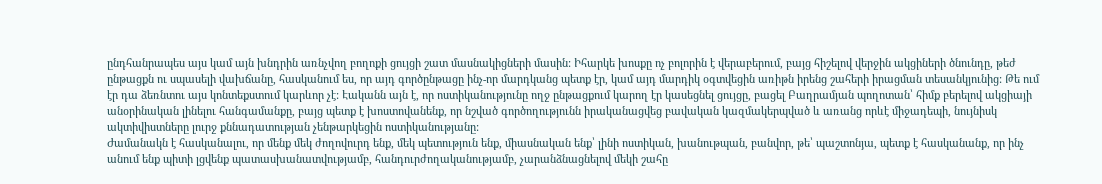ընդհանրապես այս կամ այն խնդրին առնչվող բողոքի ցույցի շատ մասնակիցների մասին: Իհարկե խոսքը ոչ բոլորին է վերաբերում, բայց հիշելով վերջին ակցիների ծնունդը, թեժ ընթացքն ու սպասելի վախճանը, հասկանում ես, որ այդ գործընթացը ինչ-որ մարդկանց պետք էր, կամ այդ մարդիկ օգտվեցին առիթն իրենց շահերի իրացման տեսանկյունից: Թե ում էր դա ձեռնտու այս կոնտեքստում կարևոր չէ: Էականն այն է, որ ոստիկանությունը ողջ ընթացքում կարող էր կասեցնել ցույցը, բացել Բաղրամյան պողոտան՝ հիմք բերելով ակցիայի անօրինական լինելու հանգամանքը, բայց պետք է խոստովանենք, որ նշված գործողությունն իրականացվեց բավական կազմակերպված և առանց որևէ միջադեպի, նույնիսկ ակտիվիստները լուրջ քննադատության չենթարկեցին ոստիկանությանը:
Ժամանակն է հասկանալու, որ մենք մեկ ժողովուրդ ենք, մեկ պետություն ենք, միասնական ենք՝ լինի ոստիկան, խանութպան, բանվոր, թե՝ պաշտոնյա, պետք է հասկանանք, որ ինչ անում ենք պիտի լցվենք պատասխանատվությամբ, հանդուրժողականությամբ, չարանձնացնելով մեկի շահը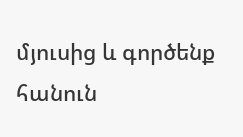մյուսից և գործենք հանուն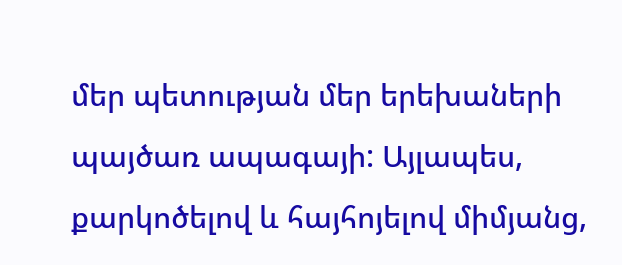մեր պետության մեր երեխաների պայծառ ապագայի: Այլապես, քարկոծելով և հայհոյելով միմյանց,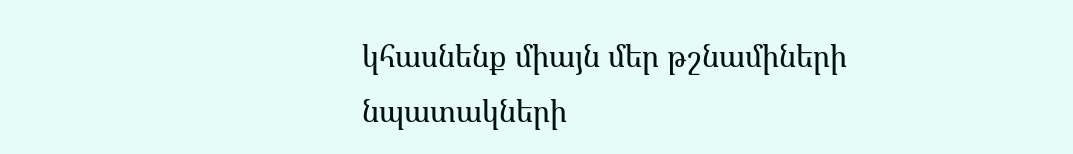կհասնենք միայն մեր թշնամիների նպատակների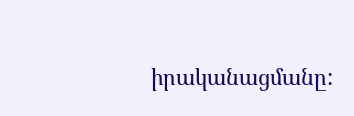իրականացմանը: